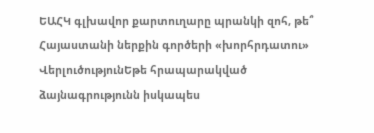ԵԱՀԿ գլխավոր քարտուղարը պրանկի զոհ, թե՞ Հայաստանի ներքին գործերի «խորհրդատու»
ՎերլուծությունԵթե հրապարակված ձայնագրությունն իսկապես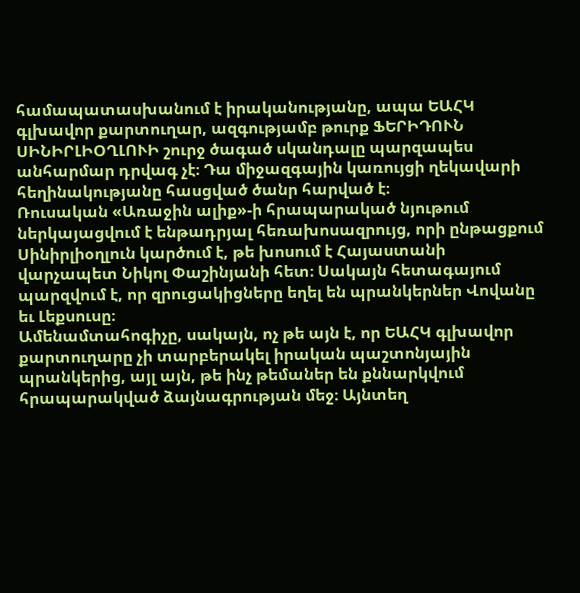համապատասխանում է իրականությանը, ապա ԵԱՀԿ գլխավոր քարտուղար, ազգությամբ թուրք ՖԵՐԻԴՈՒՆ ՍԻՆԻՐԼԻՕՂԼՈՒԻ շուրջ ծագած սկանդալը պարզապես անհարմար դրվագ չէ։ Դա միջազգային կառույցի ղեկավարի հեղինակությանը հասցված ծանր հարված է։
Ռուսական «Առաջին ալիք»-ի հրապարակած նյութում ներկայացվում է ենթադրյալ հեռախոսազրույց, որի ընթացքում Սինիրլիօղլուն կարծում է, թե խոսում է Հայաստանի վարչապետ Նիկոլ Փաշինյանի հետ։ Սակայն հետագայում պարզվում է, որ զրուցակիցները եղել են պրանկերներ Վովանը եւ Լեքսուսը։
Ամենամտահոգիչը, սակայն, ոչ թե այն է, որ ԵԱՀԿ գլխավոր քարտուղարը չի տարբերակել իրական պաշտոնյային պրանկերից, այլ այն, թե ինչ թեմաներ են քննարկվում հրապարակված ձայնագրության մեջ։ Այնտեղ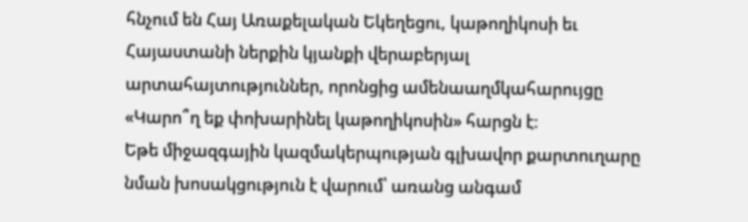հնչում են Հայ Առաքելական Եկեղեցու, կաթողիկոսի եւ Հայաստանի ներքին կյանքի վերաբերյալ արտահայտություններ, որոնցից ամենաաղմկահարույցը «Կարո՞ղ եք փոխարինել կաթողիկոսին» հարցն է։
Եթե միջազգային կազմակերպության գլխավոր քարտուղարը նման խոսակցություն է վարում՝ առանց անգամ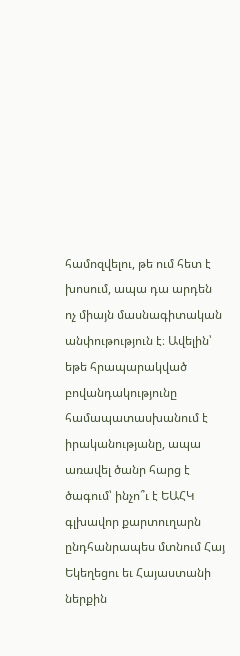համոզվելու, թե ում հետ է խոսում, ապա դա արդեն ոչ միայն մասնագիտական անփութություն է։ Ավելին՝ եթե հրապարակված բովանդակությունը համապատասխանում է իրականությանը, ապա առավել ծանր հարց է ծագում՝ ինչո՞ւ է ԵԱՀԿ գլխավոր քարտուղարն ընդհանրապես մտնում Հայ Եկեղեցու եւ Հայաստանի ներքին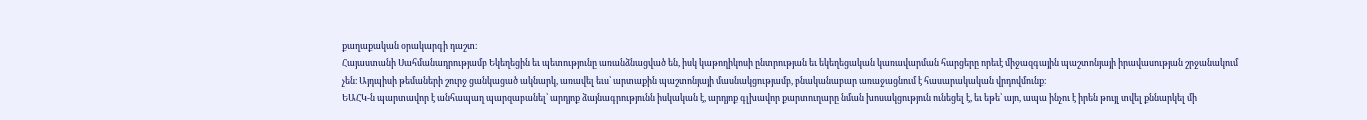քաղաքական օրակարգի դաշտ։
Հայաստանի Սահմանադրությամբ Եկեղեցին եւ պետությունը առանձնացված են, իսկ կաթողիկոսի ընտրության եւ եկեղեցական կառավարման հարցերը որեւէ միջազգային պաշտոնյայի իրավասության շրջանակում չեն։ Այդպիսի թեմաների շուրջ ցանկացած ակնարկ, առավել եւս՝ արտաքին պաշտոնյայի մասնակցությամբ, բնականաբար առաջացնում է հասարակական վրդովմունք։
ԵԱՀԿ-ն պարտավոր է անհապաղ պարզաբանել՝ արդյոք ձայնագրությունն իսկական է, արդյոք գլխավոր քարտուղարը նման խոսակցություն ունեցել է, եւ եթե՝ այո, ապա ինչու է իրեն թույլ տվել քննարկել մի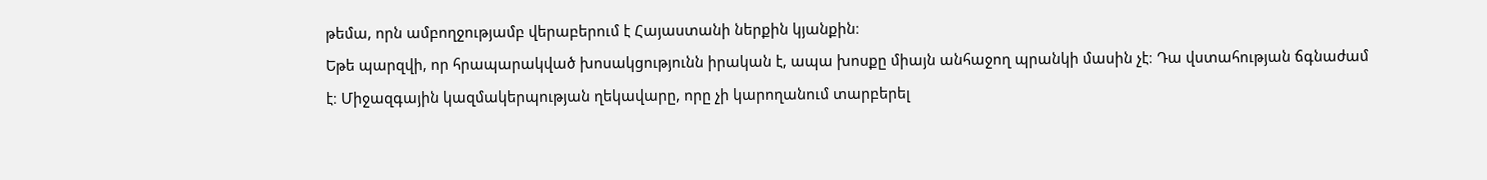թեմա, որն ամբողջությամբ վերաբերում է Հայաստանի ներքին կյանքին։
Եթե պարզվի, որ հրապարակված խոսակցությունն իրական է, ապա խոսքը միայն անհաջող պրանկի մասին չէ։ Դա վստահության ճգնաժամ է։ Միջազգային կազմակերպության ղեկավարը, որը չի կարողանում տարբերել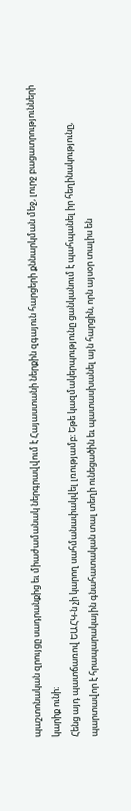պաշտոնական զրույցը սադրանքից եւ միաժամանակ ներգրավվում է Հայաստանի ներքին զգայուն հարցերի քննարկման մեջ, լուրջ բացատրությունների կարիք ունի։
Հենց այդ պատճառով ԵԱՀԿ-ն չի կարող սահմանափակվել լռությամբ։ Եթե կազմակերպությունը ցանկանում է պահպանել իր հեղինակությունը, պարտավոր է հրապարակային գնահատական տալ տեղի ունեցածին եւ պատասխանել այն հարցին, որն այսօր տալիս են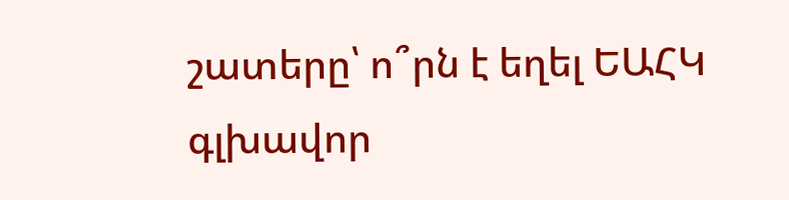շատերը՝ ո՞րն է եղել ԵԱՀԿ գլխավոր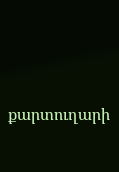քարտուղարի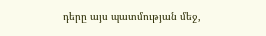դերը այս պատմության մեջ,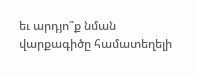եւ արդյո՞ք նման վարքագիծը համատեղելի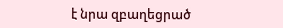է նրա զբաղեցրած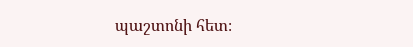պաշտոնի հետ։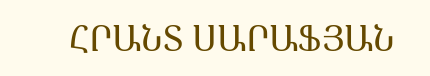ՀՐԱՆՏ ՍԱՐԱՖՅԱՆ